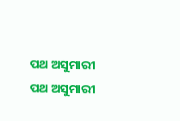ପଥ ଅସୁମାରୀ
ପଥ ଅସୁମାରୀ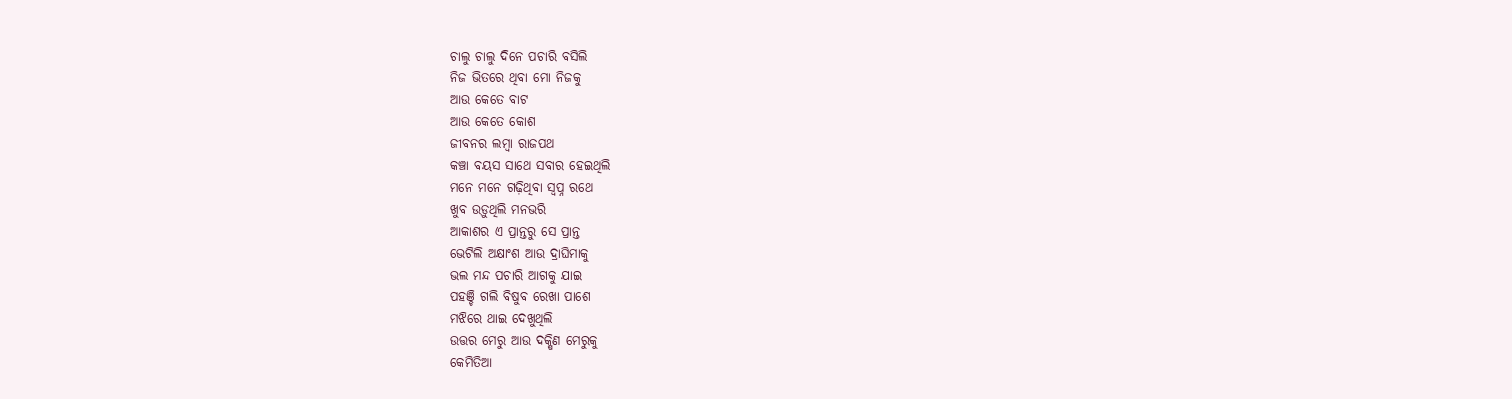ଚାଲୁ ଚାଲୁ ଦିନେ ପଚାରି ବସିଲି
ନିଜ ଭିତରେ ଥିବା ମୋ ନିଜକୁ
ଆଉ କେତେ ବାଟ
ଆଉ କେତେ କୋଶ
ଜୀବନର ଲମ୍ବା ରାଜପଥ
କଞ୍ଚା ବୟସ ସାଥେ ସବାର ହେଇଥିଲି
ମନେ ମନେ ଗଢ଼ିଥିବା ସ୍ବପ୍ନ ରଥେ
ଖୁବ ଉଡ଼ୁଥିଲି ମନଭରି
ଆକାଶର ଏ ପ୍ରାନ୍ତରୁ ସେ ପ୍ରାନ୍ତ
ଭେଟିଲି ଅକ୍ଷାଂଶ ଆଉ ଦ୍ରାଘିମାକୁ
ଭଲ ମନ୍ଦ ପଚାରି ଆଗକୁ ଯାଇ
ପହଞ୍ଚି ଗଲି ବିଷୁବ ରେଖା ପାଶେ
ମଝିରେ ଥାଇ ଦେଖୁଥିଲି
ଉତ୍ତର ମେରୁ ଆଉ ଦକ୍ଷିଣ ମେରୁକୁ
କେମିତିଆ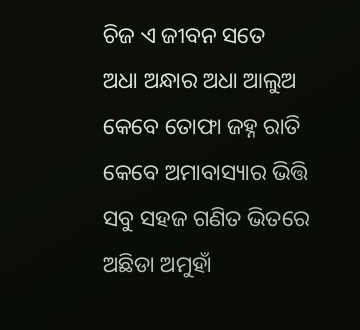ଚିଜ ଏ ଜୀବନ ସତେ
ଅଧା ଅନ୍ଧାର ଅଧା ଆଲୁଅ
କେବେ ତୋଫା ଜହ୍ନ ରାତି
କେବେ ଅମାବାସ୍ୟାର ଭିତ୍ତି
ସବୁ ସହଜ ଗଣିତ ଭିତରେ
ଅଛିଡା ଅମୁହାଁ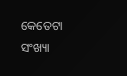କେତେଟା ସଂଖ୍ୟା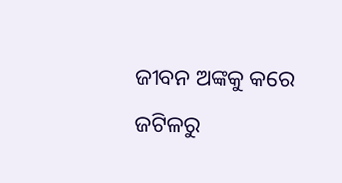ଜୀବନ ଅଙ୍କକୁ କରେ
ଜଟିଳରୁ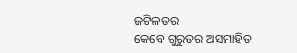ଜଟିଳତର
କେବେ ଗୁରୁତର ଅସମାହିତ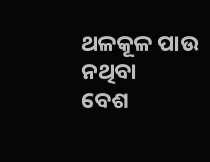ଥଳକୂଳ ପାଉ ନଥିବା
ବେଶ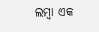ଲମ୍ବା ଏକ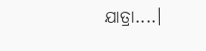ଯାତ୍ରା....।